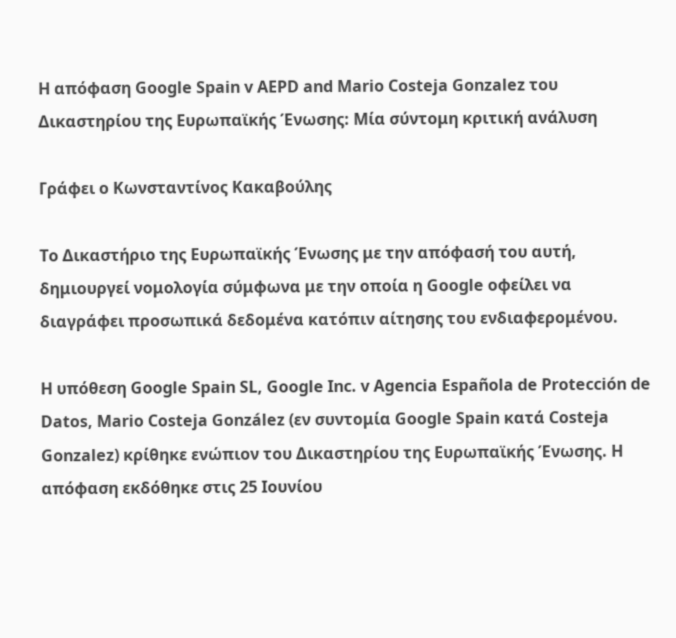Η απόφαση Google Spain v AEPD and Mario Costeja Gonzalez του Δικαστηρίου της Ευρωπαϊκής Ένωσης: Μία σύντομη κριτική ανάλυση

Γράφει ο Κωνσταντίνος Κακαβούλης

Το Δικαστήριο της Ευρωπαϊκής Ένωσης με την απόφασή του αυτή, δημιουργεί νομολογία σύμφωνα με την οποία η Google οφείλει να διαγράφει προσωπικά δεδομένα κατόπιν αίτησης του ενδιαφερομένου.

Η υπόθεση Google Spain SL, Google Inc. v Agencia Española de Protección de Datos, Mario Costeja González (εν συντομία Google Spain κατά Costeja Gonzalez) κρίθηκε ενώπιον του Δικαστηρίου της Ευρωπαϊκής Ένωσης. Η απόφαση εκδόθηκε στις 25 Ιουνίου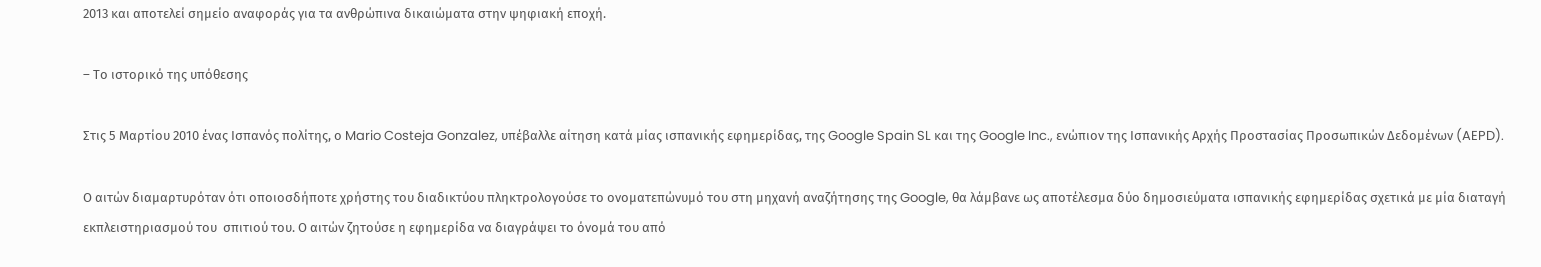2013 και αποτελεί σημείο αναφοράς για τα ανθρώπινα δικαιώματα στην ψηφιακή εποχή.

– Το ιστορικό της υπόθεσης

Στις 5 Μαρτίου 2010 ένας Ισπανός πολίτης, ο Mario Costeja Gonzalez, υπέβαλλε αίτηση κατά μίας ισπανικής εφημερίδας, της Google Spain SL και της Google Inc., ενώπιον της Ισπανικής Αρχής Προστασίας Προσωπικών Δεδομένων (AEPD).

Ο αιτών διαμαρτυρόταν ότι οποιοσδήποτε χρήστης του διαδικτύου πληκτρολογούσε το ονοματεπώνυμό του στη μηχανή αναζήτησης της Google, θα λάμβανε ως αποτέλεσμα δύο δημοσιεύματα ισπανικής εφημερίδας σχετικά με μία διαταγή εκπλειστηριασμού του  σπιτιού του. Ο αιτών ζητούσε η εφημερίδα να διαγράψει το όνομά του από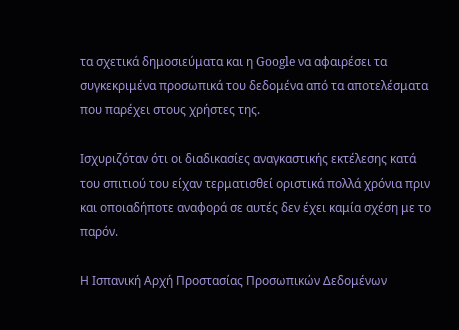τα σχετικά δημοσιεύματα και η Google να αφαιρέσει τα συγκεκριμένα προσωπικά του δεδομένα από τα αποτελέσματα που παρέχει στους χρήστες της.

Ισχυριζόταν ότι οι διαδικασίες αναγκαστικής εκτέλεσης κατά του σπιτιού του είχαν τερματισθεί οριστικά πολλά χρόνια πριν και οποιαδήποτε αναφορά σε αυτές δεν έχει καμία σχέση με το παρόν.

Η Ισπανική Αρχή Προστασίας Προσωπικών Δεδομένων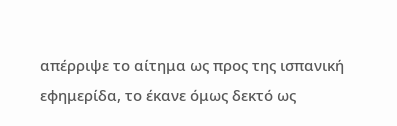απέρριψε το αίτημα ως προς της ισπανική εφημερίδα, το έκανε όμως δεκτό ως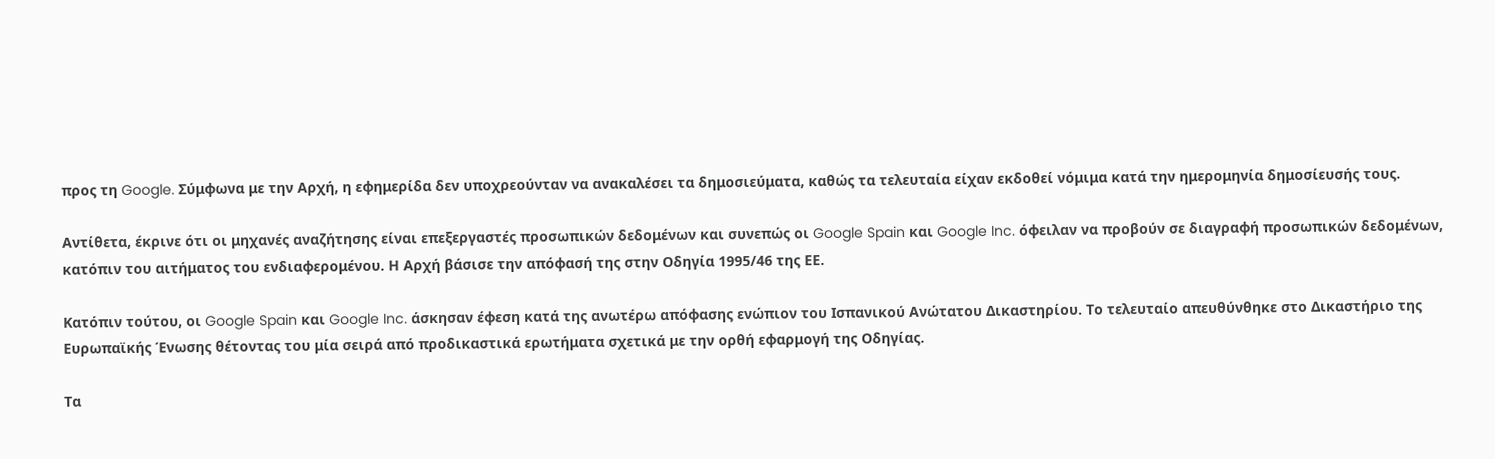προς τη Google. Σύμφωνα με την Αρχή, η εφημερίδα δεν υποχρεούνταν να ανακαλέσει τα δημοσιεύματα, καθώς τα τελευταία είχαν εκδοθεί νόμιμα κατά την ημερομηνία δημοσίευσής τους.

Αντίθετα, έκρινε ότι οι μηχανές αναζήτησης είναι επεξεργαστές προσωπικών δεδομένων και συνεπώς οι Google Spain και Google Inc. όφειλαν να προβούν σε διαγραφή προσωπικών δεδομένων, κατόπιν του αιτήματος του ενδιαφερομένου. Η Αρχή βάσισε την απόφασή της στην Οδηγία 1995/46 της ΕΕ.

Κατόπιν τούτου, οι Google Spain και Google Inc. άσκησαν έφεση κατά της ανωτέρω απόφασης ενώπιον του Ισπανικού Ανώτατου Δικαστηρίου. Το τελευταίο απευθύνθηκε στο Δικαστήριο της Ευρωπαϊκής Ένωσης θέτοντας του μία σειρά από προδικαστικά ερωτήματα σχετικά με την ορθή εφαρμογή της Οδηγίας.

Τα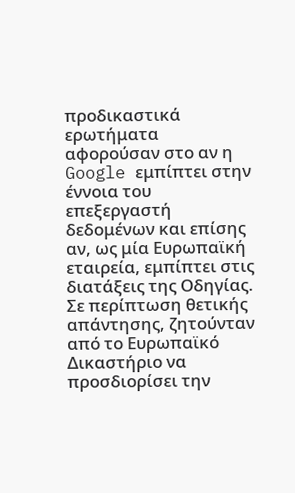προδικαστικά ερωτήματα αφορούσαν στο αν η Google εμπίπτει στην έννοια του επεξεργαστή δεδομένων και επίσης αν, ως μία Ευρωπαϊκή εταιρεία, εμπίπτει στις διατάξεις της Οδηγίας. Σε περίπτωση θετικής απάντησης, ζητούνταν από το Ευρωπαϊκό Δικαστήριο να προσδιορίσει την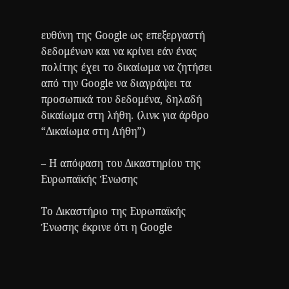ευθύνη της Google ως επεξεργαστή δεδομένων και να κρίνει εάν ένας πολίτης έχει το δικαίωμα να ζητήσει από την Google να διαγράψει τα προσωπικά του δεδομένα, δηλαδή δικαίωμα στη λήθη. (λινκ για άρθρο “Δικαίωμα στη Λήθη”)

– Η απόφαση του Δικαστηρίου της Ευρωπαϊκής Ένωσης

Το Δικαστήριο της Ευρωπαϊκής Ένωσης έκρινε ότι η Google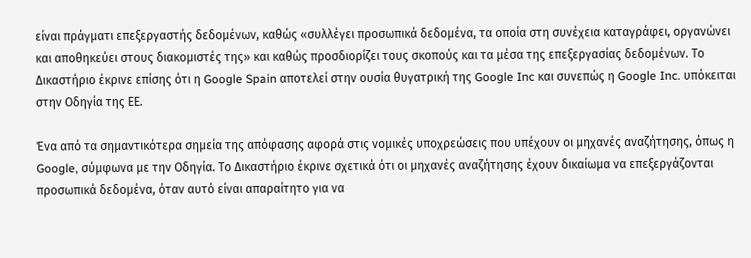είναι πράγματι επεξεργαστής δεδομένων, καθώς «συλλέγει προσωπικά δεδομένα, τα οποία στη συνέχεια καταγράφει, οργανώνει και αποθηκεύει στους διακομιστές της» και καθώς προσδιορίζει τους σκοπούς και τα μέσα της επεξεργασίας δεδομένων. Το Δικαστήριο έκρινε επίσης ότι η Google Spain αποτελεί στην ουσία θυγατρική της Google Inc και συνεπώς η Google Inc. υπόκειται στην Οδηγία της ΕΕ.

Ένα από τα σημαντικότερα σημεία της απόφασης αφορά στις νομικές υποχρεώσεις που υπέχουν οι μηχανές αναζήτησης, όπως η Google, σύμφωνα με την Οδηγία. Το Δικαστήριο έκρινε σχετικά ότι οι μηχανές αναζήτησης έχουν δικαίωμα να επεξεργάζονται προσωπικά δεδομένα, όταν αυτό είναι απαραίτητο για να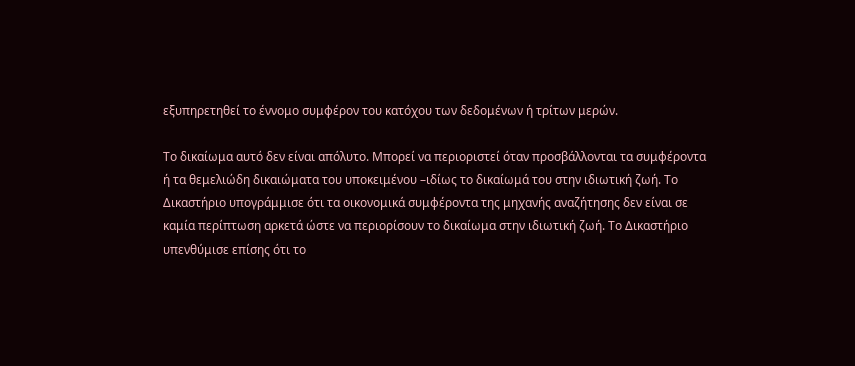εξυπηρετηθεί το έννομο συμφέρον του κατόχου των δεδομένων ή τρίτων μερών.

Το δικαίωμα αυτό δεν είναι απόλυτο. Μπορεί να περιοριστεί όταν προσβάλλονται τα συμφέροντα ή τα θεμελιώδη δικαιώματα του υποκειμένου –ιδίως το δικαίωμά του στην ιδιωτική ζωή. Το Δικαστήριο υπογράμμισε ότι τα οικονομικά συμφέροντα της μηχανής αναζήτησης δεν είναι σε καμία περίπτωση αρκετά ώστε να περιορίσουν το δικαίωμα στην ιδιωτική ζωή. Το Δικαστήριο υπενθύμισε επίσης ότι το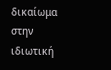δικαίωμα στην ιδιωτική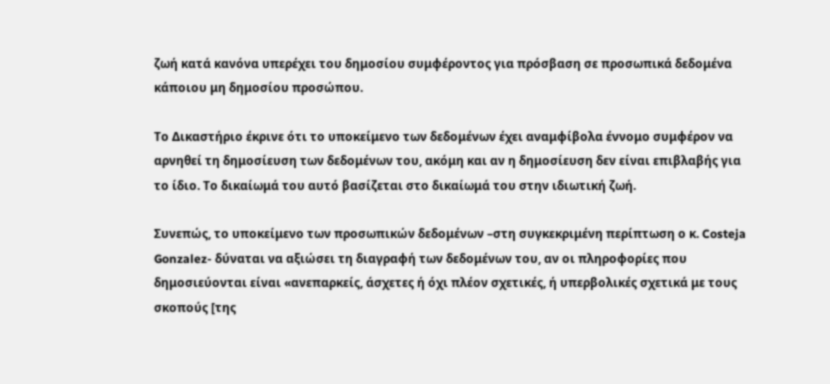ζωή κατά κανόνα υπερέχει του δημοσίου συμφέροντος για πρόσβαση σε προσωπικά δεδομένα κάποιου μη δημοσίου προσώπου.

Το Δικαστήριο έκρινε ότι το υποκείμενο των δεδομένων έχει αναμφίβολα έννομο συμφέρον να αρνηθεί τη δημοσίευση των δεδομένων του, ακόμη και αν η δημοσίευση δεν είναι επιβλαβής για το ίδιο. Το δικαίωμά του αυτό βασίζεται στο δικαίωμά του στην ιδιωτική ζωή.

Συνεπώς, το υποκείμενο των προσωπικών δεδομένων –στη συγκεκριμένη περίπτωση ο κ. Costeja Gonzalez- δύναται να αξιώσει τη διαγραφή των δεδομένων του, αν οι πληροφορίες που δημοσιεύονται είναι «ανεπαρκείς, άσχετες ή όχι πλέον σχετικές, ή υπερβολικές σχετικά με τους σκοπούς [της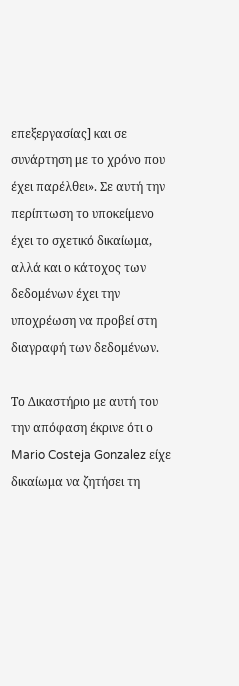επεξεργασίας] και σε συνάρτηση με το χρόνο που έχει παρέλθει». Σε αυτή την περίπτωση το υποκείμενο έχει το σχετικό δικαίωμα, αλλά και ο κάτοχος των δεδομένων έχει την υποχρέωση να προβεί στη διαγραφή των δεδομένων.

Το Δικαστήριο με αυτή του την απόφαση έκρινε ότι ο Mario Costeja Gonzalez είχε δικαίωμα να ζητήσει τη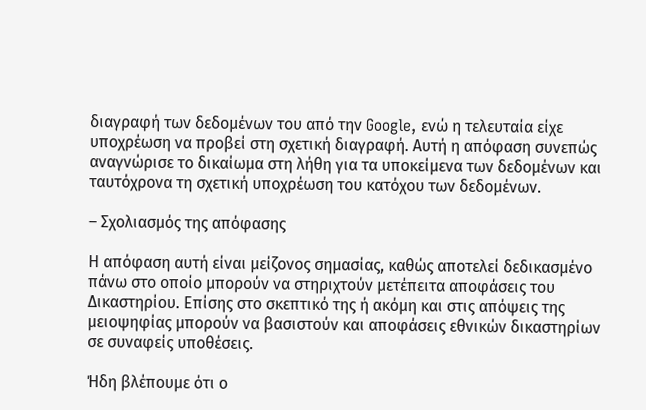διαγραφή των δεδομένων του από την Google, ενώ η τελευταία είχε υποχρέωση να προβεί στη σχετική διαγραφή. Αυτή η απόφαση συνεπώς αναγνώρισε το δικαίωμα στη λήθη για τα υποκείμενα των δεδομένων και ταυτόχρονα τη σχετική υποχρέωση του κατόχου των δεδομένων.

– Σχολιασμός της απόφασης

Η απόφαση αυτή είναι μείζονος σημασίας, καθώς αποτελεί δεδικασμένο πάνω στο οποίο μπορούν να στηριχτούν μετέπειτα αποφάσεις του Δικαστηρίου. Επίσης στο σκεπτικό της ή ακόμη και στις απόψεις της μειοψηφίας μπορούν να βασιστούν και αποφάσεις εθνικών δικαστηρίων σε συναφείς υποθέσεις.

Ήδη βλέπουμε ότι ο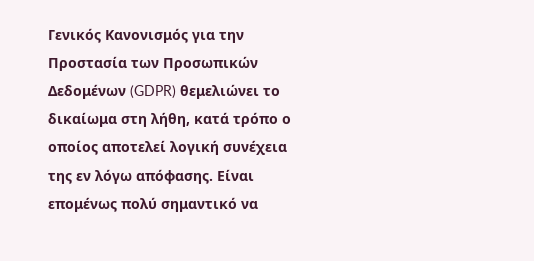Γενικός Κανονισμός για την Προστασία των Προσωπικών Δεδομένων (GDPR) θεμελιώνει το δικαίωμα στη λήθη, κατά τρόπο ο οποίος αποτελεί λογική συνέχεια της εν λόγω απόφασης. Είναι επομένως πολύ σημαντικό να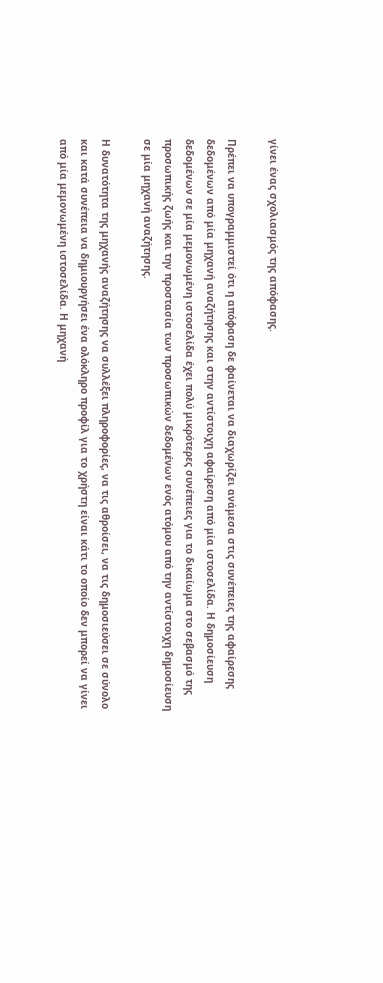γίνει ένας σχολιασμός της απόφασης.

Πρέπει να υπογραμμιστεί ότι η απόφαση δε φαίνεται να διαχωρίζει ανάμεσα στις συνέπειες της αφαίρεσης δεδομένων από μία μηχανή αναζήτησης και στην αντίστοιχη αφαίρεση από μία ιστοσελίδα. Η δημοσίευση δεδομένων σε μία μεμονωμένη ιστοσελίδα έχει πολύ μικρότερες συνέπειες για το δικαίωμα στο σεβασμό της προσωπικής ζωής και την προστασία των προσωπικών δεδομένων ενός ατόμου από την αντίστοιχη δημοσίευση σε μία μηχανή αναζήτησης.

Η δυνατότητα της μηχανής αναζήτησης να συλλέξει πληροφορίες, να τις αθροίσει, να τις δημοσιεύσει σε σύνολο και κατά συνέπεια να δημιουργήσει ένα ολόκληρο προφίλ για το χρήστη είναι κάτι το οποίο δεν μπορεί να γίνει από μία μεμονωμένη ιστοσελίδα. Η μηχανή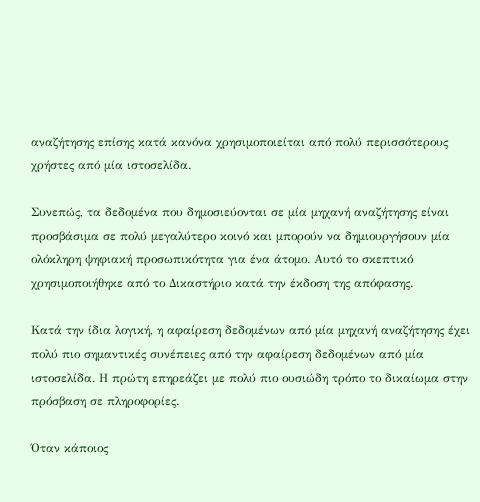αναζήτησης επίσης κατά κανόνα χρησιμοποιείται από πολύ περισσότερους χρήστες από μία ιστοσελίδα.

Συνεπώς, τα δεδομένα που δημοσιεύονται σε μία μηχανή αναζήτησης είναι προσβάσιμα σε πολύ μεγαλύτερο κοινό και μπορούν να δημιουργήσουν μία ολόκληρη ψηφιακή προσωπικότητα για ένα άτομο. Αυτό το σκεπτικό χρησιμοποιήθηκε από το Δικαστήριο κατά την έκδοση της απόφασης.

Κατά την ίδια λογική, η αφαίρεση δεδομένων από μία μηχανή αναζήτησης έχει πολύ πιο σημαντικές συνέπειες από την αφαίρεση δεδομένων από μία ιστοσελίδα. Η πρώτη επηρεάζει με πολύ πιο ουσιώδη τρόπο το δικαίωμα στην πρόσβαση σε πληροφορίες.

Όταν κάποιος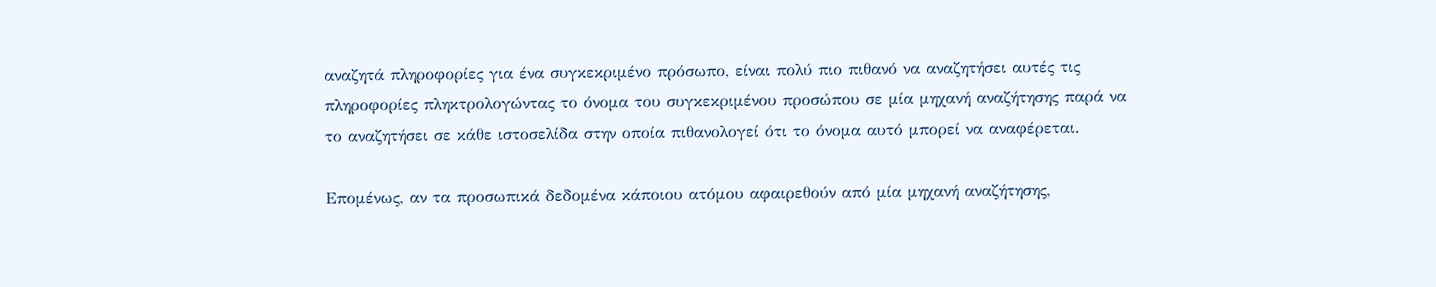αναζητά πληροφορίες για ένα συγκεκριμένο πρόσωπο, είναι πολύ πιο πιθανό να αναζητήσει αυτές τις πληροφορίες πληκτρολογώντας το όνομα του συγκεκριμένου προσώπου σε μία μηχανή αναζήτησης παρά να το αναζητήσει σε κάθε ιστοσελίδα στην οποία πιθανολογεί ότι το όνομα αυτό μπορεί να αναφέρεται.

Επομένως, αν τα προσωπικά δεδομένα κάποιου ατόμου αφαιρεθούν από μία μηχανή αναζήτησης,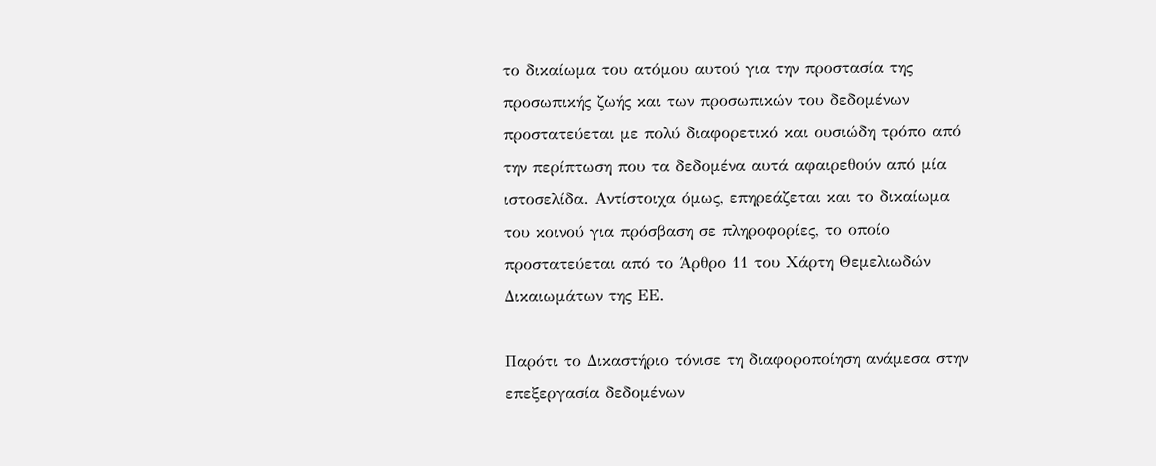το δικαίωμα του ατόμου αυτού για την προστασία της προσωπικής ζωής και των προσωπικών του δεδομένων προστατεύεται με πολύ διαφορετικό και ουσιώδη τρόπο από την περίπτωση που τα δεδομένα αυτά αφαιρεθούν από μία ιστοσελίδα. Αντίστοιχα όμως, επηρεάζεται και το δικαίωμα του κοινού για πρόσβαση σε πληροφορίες, το οποίο προστατεύεται από το Άρθρο 11 του Χάρτη Θεμελιωδών Δικαιωμάτων της ΕΕ.

Παρότι το Δικαστήριο τόνισε τη διαφοροποίηση ανάμεσα στην επεξεργασία δεδομένων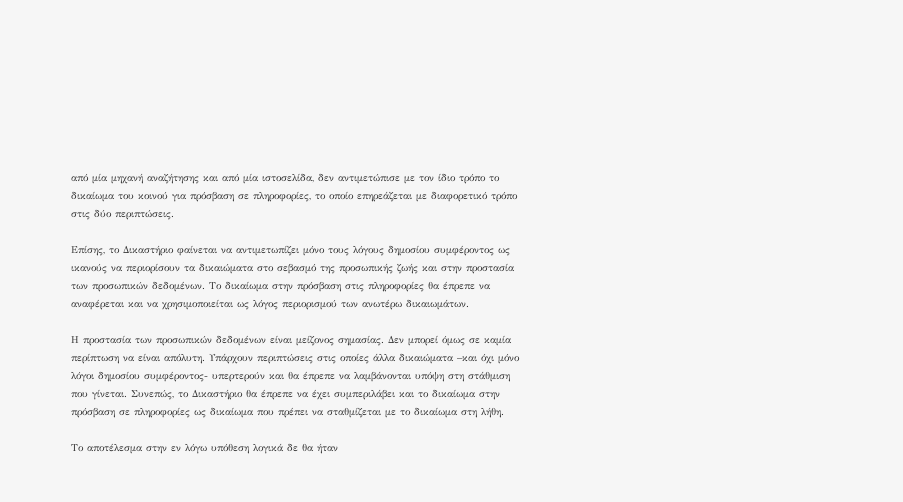από μία μηχανή αναζήτησης και από μία ιστοσελίδα, δεν αντιμετώπισε με τον ίδιο τρόπο το δικαίωμα του κοινού για πρόσβαση σε πληροφορίες, το οποίο επηρεάζεται με διαφορετικό τρόπο στις δύο περιπτώσεις.

Επίσης, το Δικαστήριο φαίνεται να αντιμετωπίζει μόνο τους λόγους δημοσίου συμφέροντος ως ικανούς να περιορίσουν τα δικαιώματα στο σεβασμό της προσωπικής ζωής και στην προστασία των προσωπικών δεδομένων. Το δικαίωμα στην πρόσβαση στις πληροφορίες θα έπρεπε να αναφέρεται και να χρησιμοποιείται ως λόγος περιορισμού των ανωτέρω δικαιωμάτων.

Η προστασία των προσωπικών δεδομένων είναι μείζονος σημασίας. Δεν μπορεί όμως σε καμία περίπτωση να είναι απόλυτη. Υπάρχουν περιπτώσεις στις οποίες άλλα δικαιώματα –και όχι μόνο λόγοι δημοσίου συμφέροντος- υπερτερούν και θα έπρεπε να λαμβάνονται υπόψη στη στάθμιση που γίνεται. Συνεπώς, το Δικαστήριο θα έπρεπε να έχει συμπεριλάβει και το δικαίωμα στην πρόσβαση σε πληροφορίες ως δικαίωμα που πρέπει να σταθμίζεται με το δικαίωμα στη λήθη.

Το αποτέλεσμα στην εν λόγω υπόθεση λογικά δε θα ήταν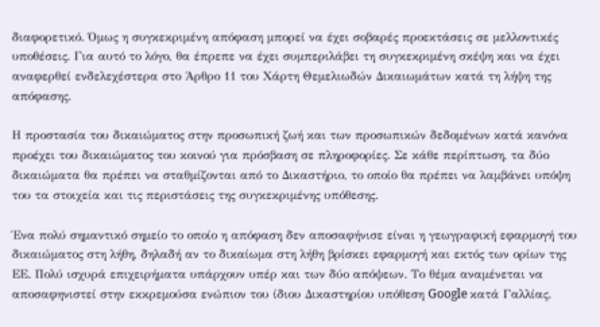διαφορετικό. Όμως η συγκεκριμένη απόφαση μπορεί να έχει σοβαρές προεκτάσεις σε μελλοντικές υποθέσεις. Για αυτό το λόγο, θα έπρεπε να έχει συμπεριλάβει τη συγκεκριμένη σκέψη και να έχει αναφερθεί ενδελεχέστερα στο Άρθρο 11 του Χάρτη Θεμελιωδών Δικαιωμάτων κατά τη λήψη της απόφασης.

Η προστασία του δικαιώματος στην προσωπική ζωή και των προσωπικών δεδομένων κατά κανόνα προέχει του δικαιώματος του κοινού για πρόσβαση σε πληροφορίες. Σε κάθε περίπτωση, τα δύο δικαιώματα θα πρέπει να σταθμίζονται από το Δικαστήριο, το οποίο θα πρέπει να λαμβάνει υπόψη του τα στοιχεία και τις περιστάσεις της συγκεκριμένης υπόθεσης.

Ένα πολύ σημαντικό σημείο το οποίο η απόφαση δεν αποσαφήνισε είναι η γεωγραφική εφαρμογή του δικαιώματος στη λήθη, δηλαδή αν το δικαίωμα στη λήθη βρίσκει εφαρμογή και εκτός των ορίων της ΕΕ. Πολύ ισχυρά επιχειρήματα υπάρχουν υπέρ και των δύο απόψεων. Το θέμα αναμένεται να αποσαφηνιστεί στην εκκρεμούσα ενώπιον του ίδιου Δικαστηρίου υπόθεση Google κατά Γαλλίας.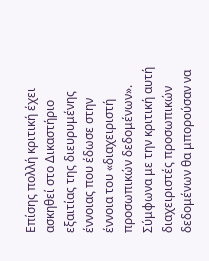Επίσης πολλή κριτική έχει ασκηθεί στο Δικαστήριο εξαιτίας της διευρυμένης έννοιας που έδωσε στην έννοια του «διαχειριστή προσωπικών δεδομένων». Σύμφωνα με την κριτική αυτή διαχειριστές προσωπικών δεδομένων θα μπορούσαν να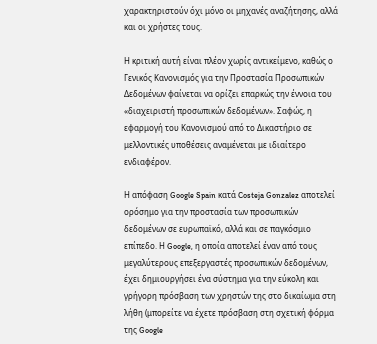χαρακτηριστούν όχι μόνο οι μηχανές αναζήτησης, αλλά και οι χρήστες τους.

Η κριτική αυτή είναι πλέον χωρίς αντικείμενο, καθώς ο Γενικός Κανονισμός για την Προστασία Προσωπικών Δεδομένων φαίνεται να ορίζει επαρκώς την έννοια του «διαχειριστή προσωπικών δεδομένων». Σαφώς, η εφαρμογή του Κανονισμού από το Δικαστήριο σε μελλοντικές υποθέσεις αναμένεται με ιδιαίτερο ενδιαφέρον.

Η απόφαση Google Spain κατά Costeja Gonzalez αποτελεί ορόσημο για την προστασία των προσωπικών δεδομένων σε ευρωπαϊκό, αλλά και σε παγκόσμιο επίπεδο. Η Google, η οποία αποτελεί έναν από τους μεγαλύτερους επεξεργαστές προσωπικών δεδομένων, έχει δημιουργήσει ένα σύστημα για την εύκολη και γρήγορη πρόσβαση των χρηστών της στο δικαίωμα στη λήθη (μπορείτε να έχετε πρόσβαση στη σχετική φόρμα της Google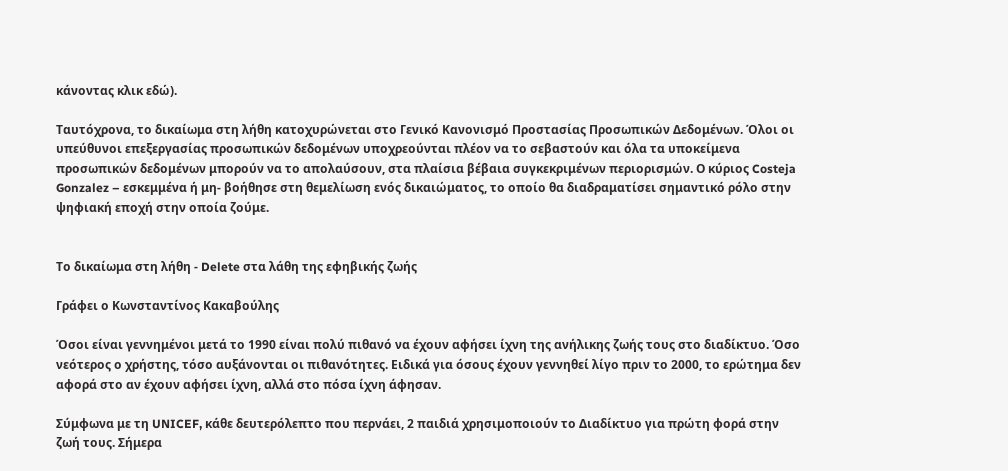κάνοντας κλικ εδώ).

Ταυτόχρονα, το δικαίωμα στη λήθη κατοχυρώνεται στο Γενικό Κανονισμό Προστασίας Προσωπικών Δεδομένων. Όλοι οι υπεύθυνοι επεξεργασίας προσωπικών δεδομένων υποχρεούνται πλέον να το σεβαστούν και όλα τα υποκείμενα προσωπικών δεδομένων μπορούν να το απολαύσουν, στα πλαίσια βέβαια συγκεκριμένων περιορισμών. Ο κύριος Costeja Gonzalez – εσκεμμένα ή μη- βοήθησε στη θεμελίωση ενός δικαιώματος, το οποίο θα διαδραματίσει σημαντικό ρόλο στην ψηφιακή εποχή στην οποία ζούμε.


Το δικαίωμα στη λήθη - Delete στα λάθη της εφηβικής ζωής

Γράφει ο Κωνσταντίνος Κακαβούλης

Όσοι είναι γεννημένοι μετά το 1990 είναι πολύ πιθανό να έχουν αφήσει ίχνη της ανήλικης ζωής τους στο διαδίκτυο. Όσο νεότερος ο χρήστης, τόσο αυξάνονται οι πιθανότητες. Ειδικά για όσους έχουν γεννηθεί λίγο πριν το 2000, το ερώτημα δεν αφορά στο αν έχουν αφήσει ίχνη, αλλά στο πόσα ίχνη άφησαν.

Σύμφωνα με τη UNICEF, κάθε δευτερόλεπτο που περνάει, 2 παιδιά χρησιμοποιούν το Διαδίκτυο για πρώτη φορά στην ζωή τους. Σήμερα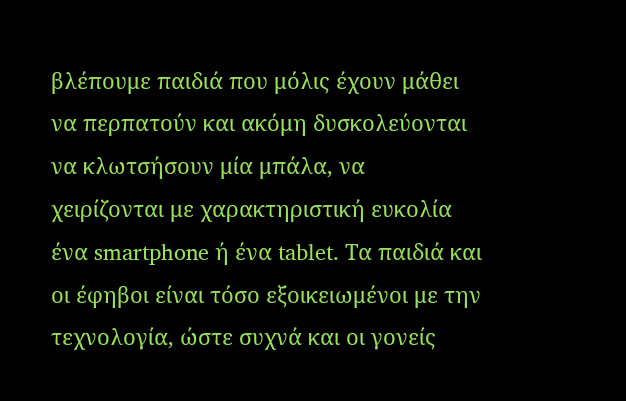βλέπουμε παιδιά που μόλις έχουν μάθει να περπατούν και ακόμη δυσκολεύονται να κλωτσήσουν μία μπάλα, να χειρίζονται με χαρακτηριστική ευκολία ένα smartphone ή ένα tablet. Τα παιδιά και οι έφηβοι είναι τόσο εξοικειωμένοι με την τεχνολογία, ώστε συχνά και οι γονείς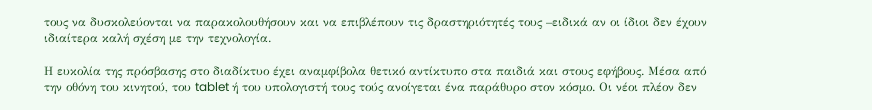τους να δυσκολεύονται να παρακολουθήσουν και να επιβλέπουν τις δραστηριότητές τους –ειδικά αν οι ίδιοι δεν έχουν ιδιαίτερα καλή σχέση με την τεχνολογία.

Η ευκολία της πρόσβασης στο διαδίκτυο έχει αναμφίβολα θετικό αντίκτυπο στα παιδιά και στους εφήβους. Μέσα από την οθόνη του κινητού, του tablet ή του υπολογιστή τους τούς ανοίγεται ένα παράθυρο στον κόσμο. Οι νέοι πλέον δεν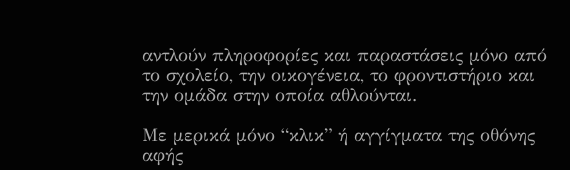αντλούν πληροφορίες και παραστάσεις μόνο από το σχολείο, την οικογένεια, το φροντιστήριο και την ομάδα στην οποία αθλούνται.

Με μερικά μόνο “κλικ” ή αγγίγματα της οθόνης αφής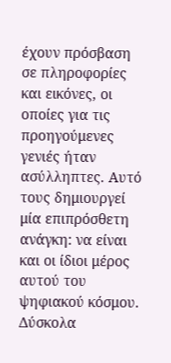έχουν πρόσβαση σε πληροφορίες και εικόνες, οι οποίες για τις προηγούμενες γενιές ήταν ασύλληπτες. Αυτό τους δημιουργεί μία επιπρόσθετη ανάγκη: να είναι και οι ίδιοι μέρος αυτού του ψηφιακού κόσμου. Δύσκολα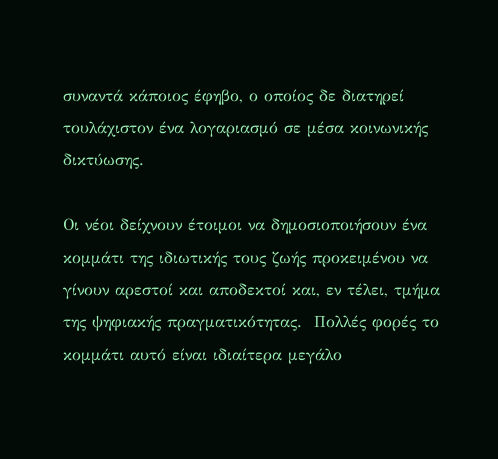συναντά κάποιος έφηβο, ο οποίος δε διατηρεί τουλάχιστον ένα λογαριασμό σε μέσα κοινωνικής δικτύωσης.

Οι νέοι δείχνουν έτοιμοι να δημοσιοποιήσουν ένα κομμάτι της ιδιωτικής τους ζωής προκειμένου να γίνουν αρεστοί και αποδεκτοί και, εν τέλει, τμήμα της ψηφιακής πραγματικότητας.  Πολλές φορές το κομμάτι αυτό είναι ιδιαίτερα μεγάλο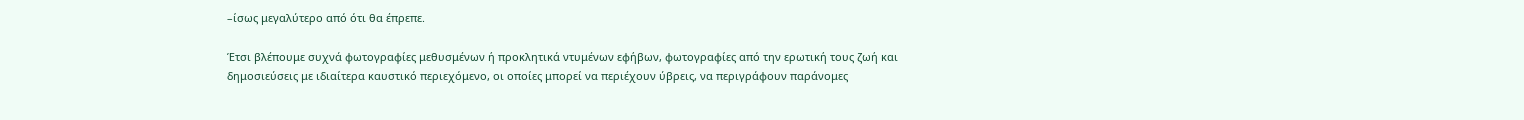–ίσως μεγαλύτερο από ότι θα έπρεπε.

Έτσι βλέπουμε συχνά φωτογραφίες μεθυσμένων ή προκλητικά ντυμένων εφήβων, φωτογραφίες από την ερωτική τους ζωή και δημοσιεύσεις με ιδιαίτερα καυστικό περιεχόμενο, οι οποίες μπορεί να περιέχουν ύβρεις, να περιγράφουν παράνομες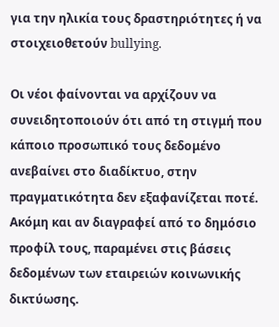για την ηλικία τους δραστηριότητες ή να στοιχειοθετούν bullying.

Οι νέοι φαίνονται να αρχίζουν να συνειδητοποιούν ότι από τη στιγμή που κάποιο προσωπικό τους δεδομένο ανεβαίνει στο διαδίκτυο, στην πραγματικότητα δεν εξαφανίζεται ποτέ. Ακόμη και αν διαγραφεί από το δημόσιο προφίλ τους, παραμένει στις βάσεις δεδομένων των εταιρειών κοινωνικής δικτύωσης.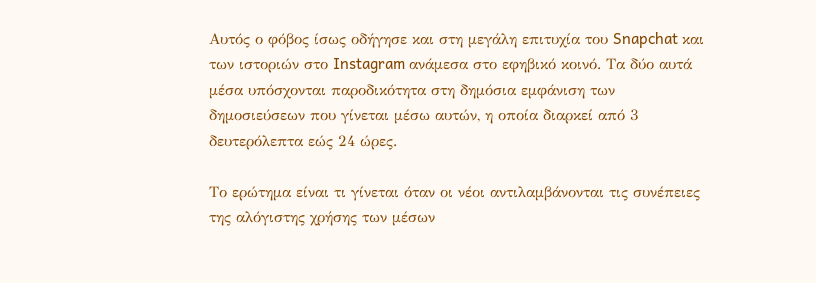Αυτός ο φόβος ίσως οδήγησε και στη μεγάλη επιτυχία του Snapchat και των ιστοριών στο Instagram ανάμεσα στο εφηβικό κοινό. Τα δύο αυτά μέσα υπόσχονται παροδικότητα στη δημόσια εμφάνιση των δημοσιεύσεων που γίνεται μέσω αυτών, η οποία διαρκεί από 3 δευτερόλεπτα εώς 24 ώρες.

Το ερώτημα είναι τι γίνεται όταν οι νέοι αντιλαμβάνονται τις συνέπειες της αλόγιστης χρήσης των μέσων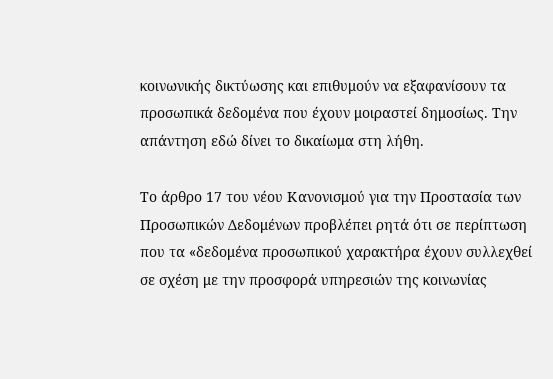κοινωνικής δικτύωσης και επιθυμούν να εξαφανίσουν τα προσωπικά δεδομένα που έχουν μοιραστεί δημοσίως. Την απάντηση εδώ δίνει το δικαίωμα στη λήθη.

Το άρθρο 17 του νέου Κανονισμού για την Προστασία των Προσωπικών Δεδομένων προβλέπει ρητά ότι σε περίπτωση που τα «δεδομένα προσωπικού χαρακτήρα έχουν συλλεχθεί σε σχέση με την προσφορά υπηρεσιών της κοινωνίας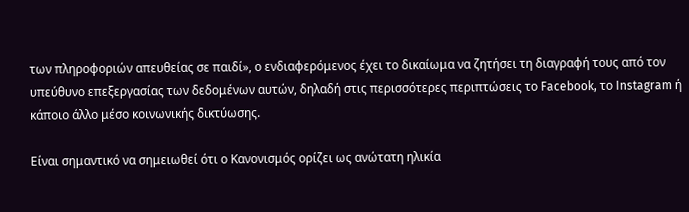των πληροφοριών απευθείας σε παιδί», ο ενδιαφερόμενος έχει το δικαίωμα να ζητήσει τη διαγραφή τους από τον υπεύθυνο επεξεργασίας των δεδομένων αυτών, δηλαδή στις περισσότερες περιπτώσεις το Facebook, το Instagram ή κάποιο άλλο μέσο κοινωνικής δικτύωσης.

Είναι σημαντικό να σημειωθεί ότι ο Κανονισμός ορίζει ως ανώτατη ηλικία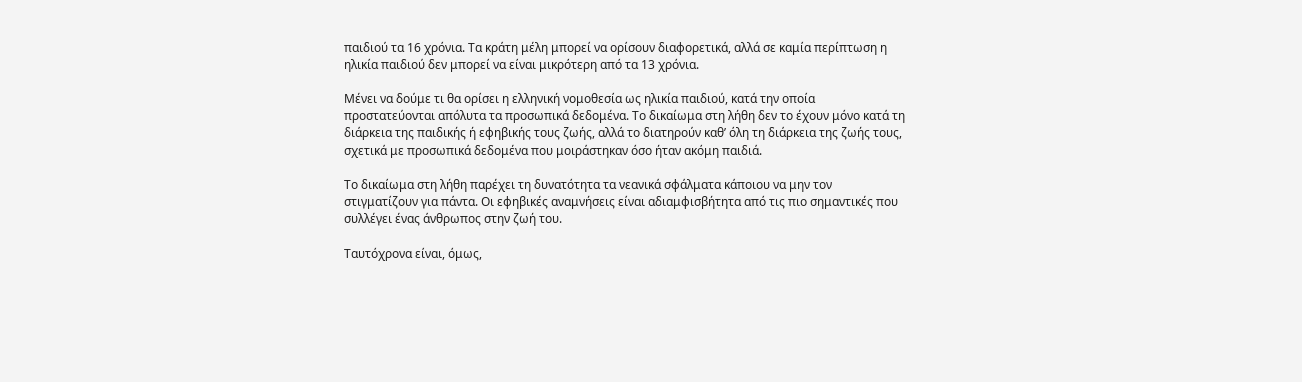παιδιού τα 16 χρόνια. Τα κράτη μέλη μπορεί να ορίσουν διαφορετικά, αλλά σε καμία περίπτωση η ηλικία παιδιού δεν μπορεί να είναι μικρότερη από τα 13 χρόνια.

Μένει να δούμε τι θα ορίσει η ελληνική νομοθεσία ως ηλικία παιδιού, κατά την οποία προστατεύονται απόλυτα τα προσωπικά δεδομένα. Το δικαίωμα στη λήθη δεν το έχουν μόνο κατά τη διάρκεια της παιδικής ή εφηβικής τους ζωής, αλλά το διατηρούν καθ’ όλη τη διάρκεια της ζωής τους, σχετικά με προσωπικά δεδομένα που μοιράστηκαν όσο ήταν ακόμη παιδιά.

Το δικαίωμα στη λήθη παρέχει τη δυνατότητα τα νεανικά σφάλματα κάποιου να μην τον στιγματίζουν για πάντα. Οι εφηβικές αναμνήσεις είναι αδιαμφισβήτητα από τις πιο σημαντικές που συλλέγει ένας άνθρωπος στην ζωή του.

Ταυτόχρονα είναι, όμως,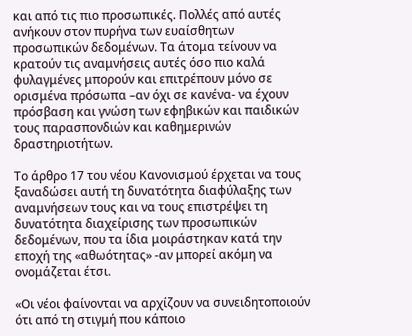και από τις πιο προσωπικές. Πολλές από αυτές ανήκουν στον πυρήνα των ευαίσθητων προσωπικών δεδομένων. Τα άτομα τείνουν να κρατούν τις αναμνήσεις αυτές όσο πιο καλά φυλαγμένες μπορούν και επιτρέπουν μόνο σε ορισμένα πρόσωπα –αν όχι σε κανένα- να έχουν πρόσβαση και γνώση των εφηβικών και παιδικών τους παρασπονδιών και καθημερινών δραστηριοτήτων.

Το άρθρο 17 του νέου Κανονισμού έρχεται να τους ξαναδώσει αυτή τη δυνατότητα διαφύλαξης των αναμνήσεων τους και να τους επιστρέψει τη δυνατότητα διαχείρισης των προσωπικών δεδομένων, που τα ίδια μοιράστηκαν κατά την εποχή της «αθωότητας» -αν μπορεί ακόμη να ονομάζεται έτσι.

«Οι νέοι φαίνονται να αρχίζουν να συνειδητοποιούν ότι από τη στιγμή που κάποιο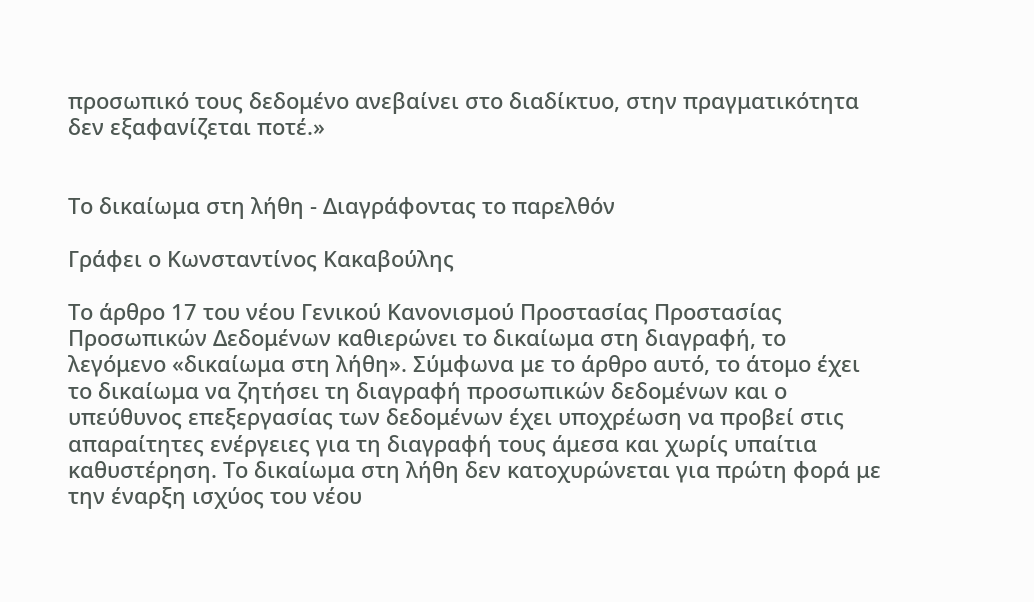προσωπικό τους δεδομένο ανεβαίνει στο διαδίκτυο, στην πραγματικότητα δεν εξαφανίζεται ποτέ.»


Το δικαίωμα στη λήθη - Διαγράφοντας το παρελθόν

Γράφει ο Κωνσταντίνος Κακαβούλης

Το άρθρο 17 του νέου Γενικού Κανονισμού Προστασίας Προστασίας Προσωπικών Δεδομένων καθιερώνει το δικαίωμα στη διαγραφή, το λεγόμενο «δικαίωμα στη λήθη». Σύμφωνα με τo άρθρo αυτό, το άτομο έχει το δικαίωμα να ζητήσει τη διαγραφή προσωπικών δεδομένων και ο υπεύθυνος επεξεργασίας των δεδομένων έχει υποχρέωση να προβεί στις απαραίτητες ενέργειες για τη διαγραφή τους άμεσα και χωρίς υπαίτια καθυστέρηση. Το δικαίωμα στη λήθη δεν κατοχυρώνεται για πρώτη φορά με την έναρξη ισχύος του νέου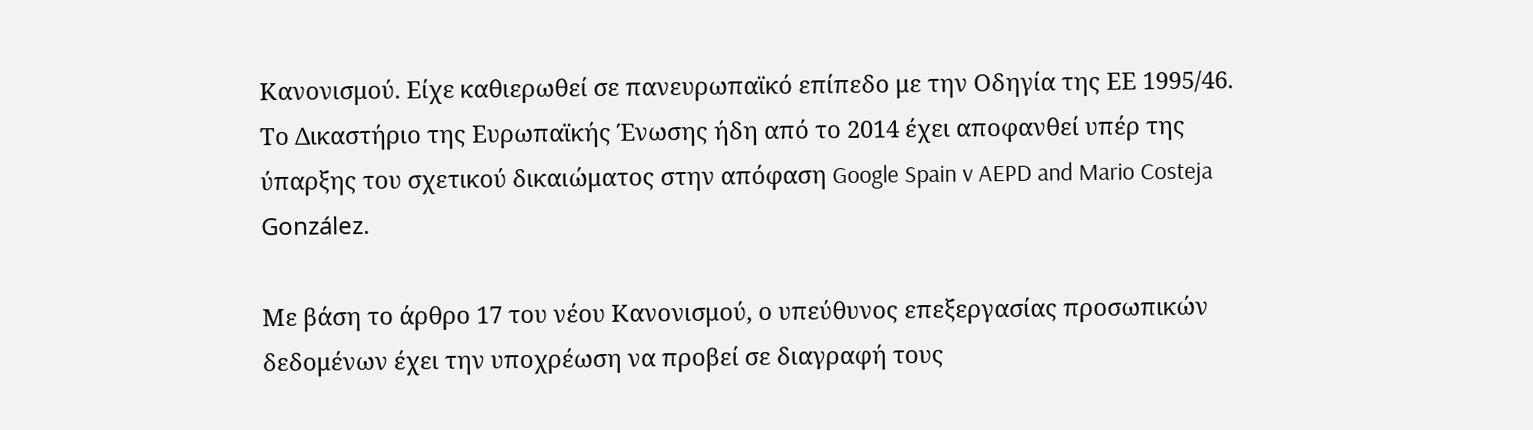Κανονισμού. Είχε καθιερωθεί σε πανευρωπαϊκό επίπεδο με την Οδηγία της ΕΕ 1995/46. Το Δικαστήριο της Ευρωπαϊκής Ένωσης ήδη από το 2014 έχει αποφανθεί υπέρ της ύπαρξης του σχετικού δικαιώματος στην απόφαση Google Spain v AEPD and Mario Costeja González.

Με βάση το άρθρο 17 του νέου Κανονισμού, ο υπεύθυνος επεξεργασίας προσωπικών δεδομένων έχει την υποχρέωση να προβεί σε διαγραφή τους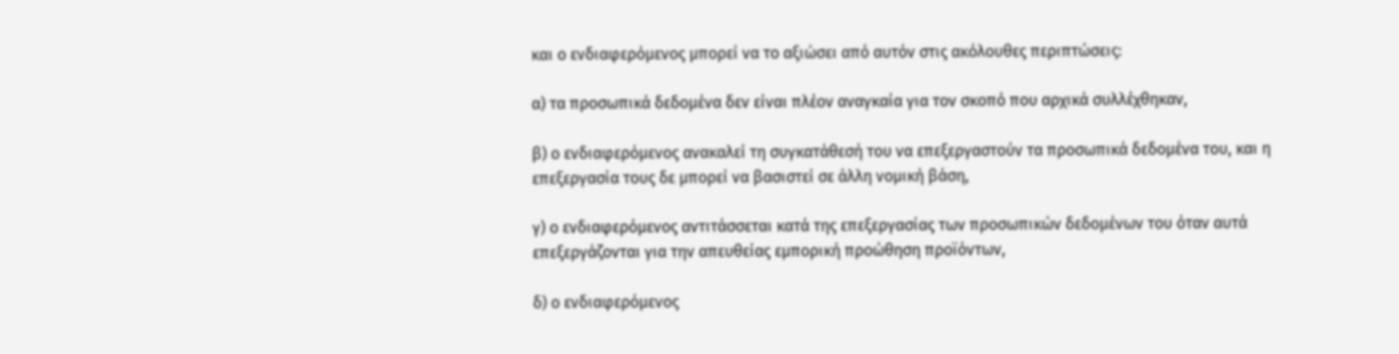και ο ενδιαφερόμενος μπορεί να το αξιώσει από αυτόν στις ακόλουθες περιπτώσεις:

α) τα προσωπικά δεδομένα δεν είναι πλέον αναγκαία για τον σκοπό που αρχικά συλλέχθηκαν,

β) ο ενδιαφερόμενος ανακαλεί τη συγκατάθεσή του να επεξεργαστούν τα προσωπικά δεδομένα του, και η επεξεργασία τους δε μπορεί να βασιστεί σε άλλη νομική βάση,

γ) ο ενδιαφερόμενος αντιτάσσεται κατά της επεξεργασίας των προσωπικών δεδομένων του όταν αυτά επεξεργάζονται για την απευθείας εμπορική προώθηση προϊόντων,

δ) ο ενδιαφερόμενος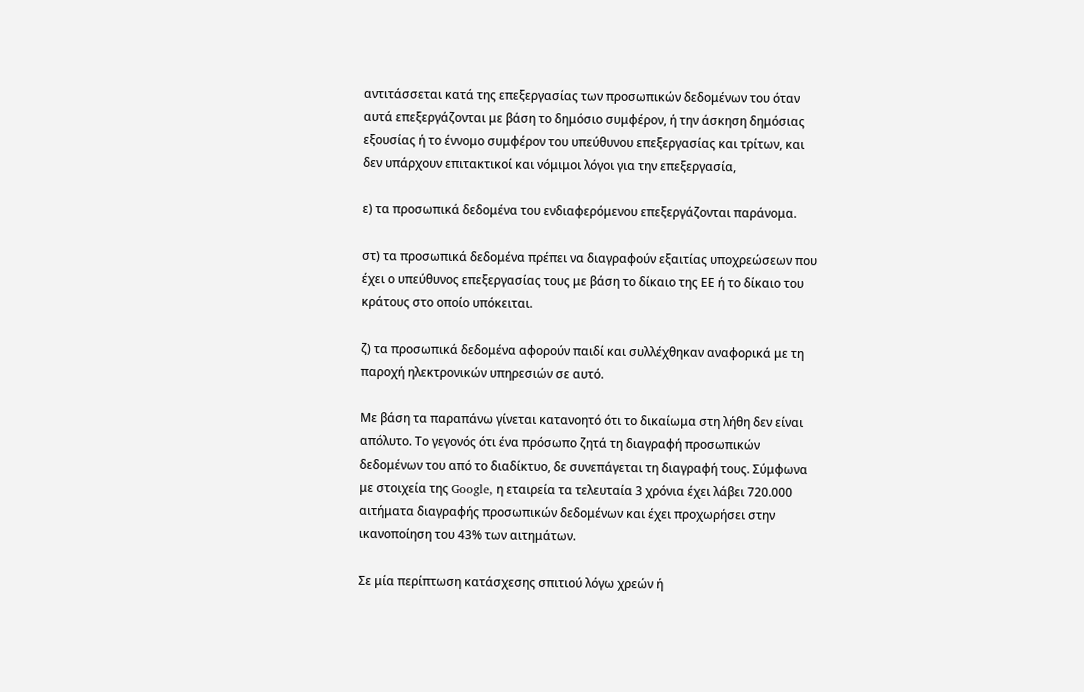αντιτάσσεται κατά της επεξεργασίας των προσωπικών δεδομένων του όταν αυτά επεξεργάζονται με βάση το δημόσιο συμφέρον, ή την άσκηση δημόσιας εξουσίας ή το έννομο συμφέρον του υπεύθυνου επεξεργασίας και τρίτων, και δεν υπάρχουν επιτακτικοί και νόμιμοι λόγοι για την επεξεργασία,

ε) τα προσωπικά δεδομένα του ενδιαφερόμενου επεξεργάζονται παράνομα.

στ) τα προσωπικά δεδομένα πρέπει να διαγραφούν εξαιτίας υποχρεώσεων που έχει ο υπεύθυνος επεξεργασίας τους με βάση το δίκαιο της ΕΕ ή το δίκαιο του κράτους στο οποίο υπόκειται.

ζ) τα προσωπικά δεδομένα αφορούν παιδί και συλλέχθηκαν αναφορικά με τη παροχή ηλεκτρονικών υπηρεσιών σε αυτό.

Με βάση τα παραπάνω γίνεται κατανοητό ότι το δικαίωμα στη λήθη δεν είναι απόλυτο. Το γεγονός ότι ένα πρόσωπο ζητά τη διαγραφή προσωπικών δεδομένων του από το διαδίκτυο, δε συνεπάγεται τη διαγραφή τους. Σύμφωνα με στοιχεία της Google, η εταιρεία τα τελευταία 3 χρόνια έχει λάβει 720.000 αιτήματα διαγραφής προσωπικών δεδομένων και έχει προχωρήσει στην ικανοποίηση του 43% των αιτημάτων.

Σε μία περίπτωση κατάσχεσης σπιτιού λόγω χρεών ή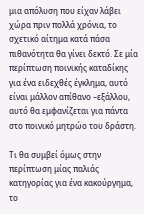μια απόλυση που είχαν λάβει χώρα πριν πολλά χρόνια, το σχετικό αίτημα κατά πάσα πιθανότητα θα γίνει δεκτό. Σε μία περίπτωση ποινικής καταδίκης για ένα ειδεχθές έγκλημα, αυτό είναι μάλλον απίθανο –εξάλλου, αυτό θα εμφανίζεται για πάντα στο ποινικό μητρώο του δράστη.

Τι θα συμβεί όμως στην περίπτωση μίας παλιάς κατηγορίας για ένα κακούργημα, το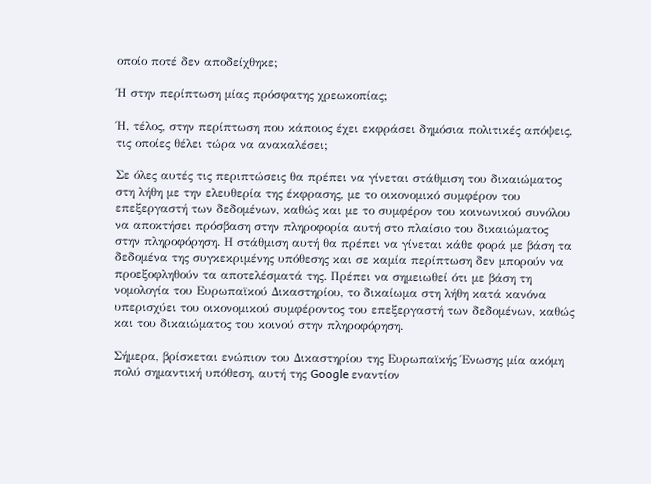οποίο ποτέ δεν αποδείχθηκε;

Ή στην περίπτωση μίας πρόσφατης χρεωκοπίας;

Ή, τέλος, στην περίπτωση που κάποιος έχει εκφράσει δημόσια πολιτικές απόψεις, τις οποίες θέλει τώρα να ανακαλέσει;

Σε όλες αυτές τις περιπτώσεις θα πρέπει να γίνεται στάθμιση του δικαιώματος στη λήθη με την ελευθερία της έκφρασης, με το οικονομικό συμφέρον του επεξεργαστή των δεδομένων, καθώς και με το συμφέρον του κοινωνικού συνόλου να αποκτήσει πρόσβαση στην πληροφορία αυτή στο πλαίσιο του δικαιώματος στην πληροφόρηση. Η στάθμιση αυτή θα πρέπει να γίνεται κάθε φορά με βάση τα δεδομένα της συγκεκριμένης υπόθεσης και σε καμία περίπτωση δεν μπορούν να προεξοφληθούν τα αποτελέσματά της. Πρέπει να σημειωθεί ότι με βάση τη νομολογία του Ευρωπαϊκού Δικαστηρίου, το δικαίωμα στη λήθη κατά κανόνα υπερισχύει του οικονομικού συμφέροντος του επεξεργαστή των δεδομένων, καθώς και του δικαιώματος του κοινού στην πληροφόρηση.

Σήμερα, βρίσκεται ενώπιον του Δικαστηρίου της Ευρωπαϊκής Ένωσης μία ακόμη πολύ σημαντική υπόθεση, αυτή της Google εναντίον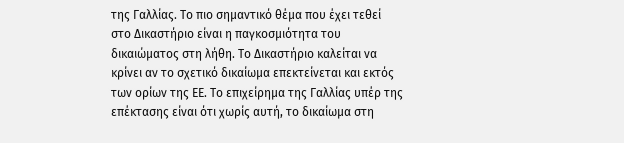της Γαλλίας. Το πιο σημαντικό θέμα που έχει τεθεί στο Δικαστήριο είναι η παγκοσμιότητα του δικαιώματος στη λήθη. Το Δικαστήριο καλείται να κρίνει αν το σχετικό δικαίωμα επεκτείνεται και εκτός των ορίων της ΕΕ. Το επιχείρημα της Γαλλίας υπέρ της επέκτασης είναι ότι χωρίς αυτή, το δικαίωμα στη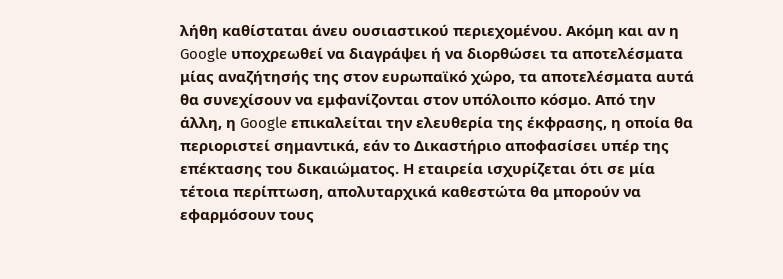λήθη καθίσταται άνευ ουσιαστικού περιεχομένου. Ακόμη και αν η Google υποχρεωθεί να διαγράψει ή να διορθώσει τα αποτελέσματα μίας αναζήτησής της στον ευρωπαϊκό χώρο, τα αποτελέσματα αυτά θα συνεχίσουν να εμφανίζονται στον υπόλοιπο κόσμο. Από την άλλη, η Google επικαλείται την ελευθερία της έκφρασης, η οποία θα περιοριστεί σημαντικά, εάν το Δικαστήριο αποφασίσει υπέρ της επέκτασης του δικαιώματος. Η εταιρεία ισχυρίζεται ότι σε μία τέτοια περίπτωση, απολυταρχικά καθεστώτα θα μπορούν να εφαρμόσουν τους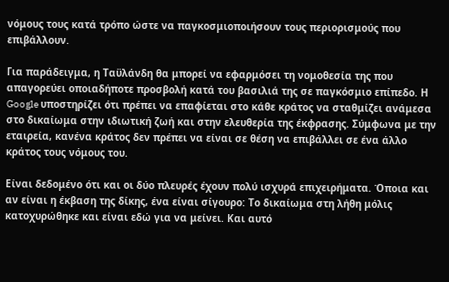νόμους τους κατά τρόπο ώστε να παγκοσμιοποιήσουν τους περιορισμούς που επιβάλλουν.

Για παράδειγμα, η Ταϋλάνδη θα μπορεί να εφαρμόσει τη νομοθεσία της που απαγορεύει οποιαδήποτε προσβολή κατά του βασιλιά της σε παγκόσμιο επίπεδο. Η Google υποστηρίζει ότι πρέπει να επαφίεται στο κάθε κράτος να σταθμίζει ανάμεσα στο δικαίωμα στην ιδιωτική ζωή και στην ελευθερία της έκφρασης. Σύμφωνα με την εταιρεία, κανένα κράτος δεν πρέπει να είναι σε θέση να επιβάλλει σε ένα άλλο κράτος τους νόμους του.

Είναι δεδομένο ότι και οι δύο πλευρές έχουν πολύ ισχυρά επιχειρήματα. Όποια και αν είναι η έκβαση της δίκης, ένα είναι σίγουρο: Το δικαίωμα στη λήθη μόλις κατοχυρώθηκε και είναι εδώ για να μείνει. Και αυτό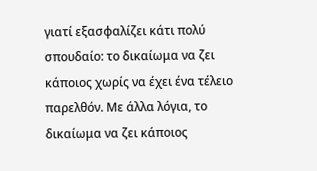γιατί εξασφαλίζει κάτι πολύ σπουδαίο: το δικαίωμα να ζει κάποιος χωρίς να έχει ένα τέλειο παρελθόν. Με άλλα λόγια, το δικαίωμα να ζει κάποιος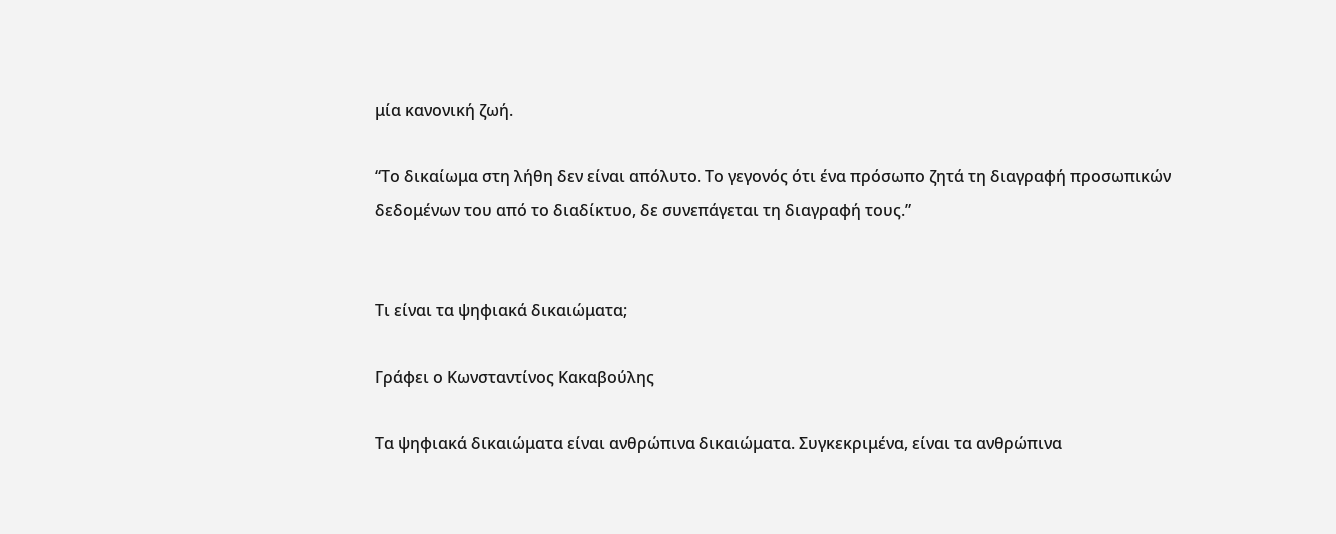μία κανονική ζωή.

“Το δικαίωμα στη λήθη δεν είναι απόλυτο. Το γεγονός ότι ένα πρόσωπο ζητά τη διαγραφή προσωπικών δεδομένων του από το διαδίκτυο, δε συνεπάγεται τη διαγραφή τους.”


Τι είναι τα ψηφιακά δικαιώματα;

Γράφει ο Κωνσταντίνος Κακαβούλης

Τα ψηφιακά δικαιώματα είναι ανθρώπινα δικαιώματα. Συγκεκριμένα, είναι τα ανθρώπινα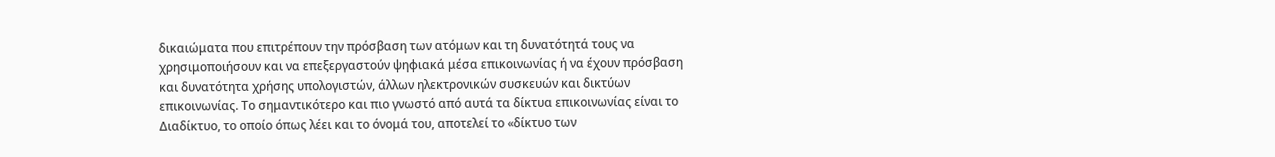δικαιώματα που επιτρέπουν την πρόσβαση των ατόμων και τη δυνατότητά τους να χρησιμοποιήσουν και να επεξεργαστούν ψηφιακά μέσα επικοινωνίας ή να έχουν πρόσβαση και δυνατότητα χρήσης υπολογιστών, άλλων ηλεκτρονικών συσκευών και δικτύων επικοινωνίας. Το σημαντικότερο και πιο γνωστό από αυτά τα δίκτυα επικοινωνίας είναι το Διαδίκτυο, το οποίο όπως λέει και το όνομά του, αποτελεί το «δίκτυο των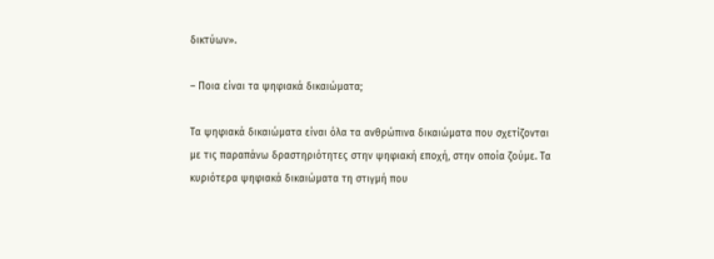δικτύων».

– Ποια είναι τα ψηφιακά δικαιώματα;

Τα ψηφιακά δικαιώματα είναι όλα τα ανθρώπινα δικαιώματα που σχετίζονται με τις παραπάνω δραστηριότητες στην ψηφιακή εποχή, στην οποία ζούμε. Τα κυριότερα ψηφιακά δικαιώματα τη στιγμή που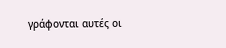γράφονται αυτές οι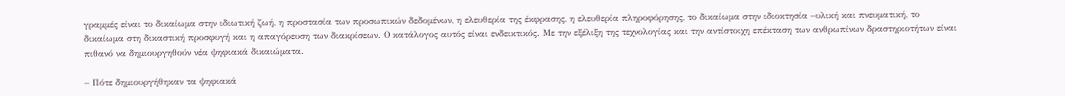γραμμές είναι το δικαίωμα στην ιδιωτική ζωή, η προστασία των προσωπικών δεδομένων, η ελευθερία της έκφρασης, η ελευθερία πληροφόρησης, το δικαίωμα στην ιδιοκτησία –υλική και πνευματική, το δικαίωμα στη δικαστική προσφυγή και η απαγόρευση των διακρίσεων. Ο κατάλογος αυτός είναι ενδεικτικός. Με την εξέλιξη της τεχνολογίας και την αντίστοιχη επέκταση των ανθρωπίνων δραστηριοτήτων είναι πιθανό να δημιουργηθούν νέα ψηφιακά δικαιώματα.

– Πότε δημιουργήθηκαν τα ψηφιακά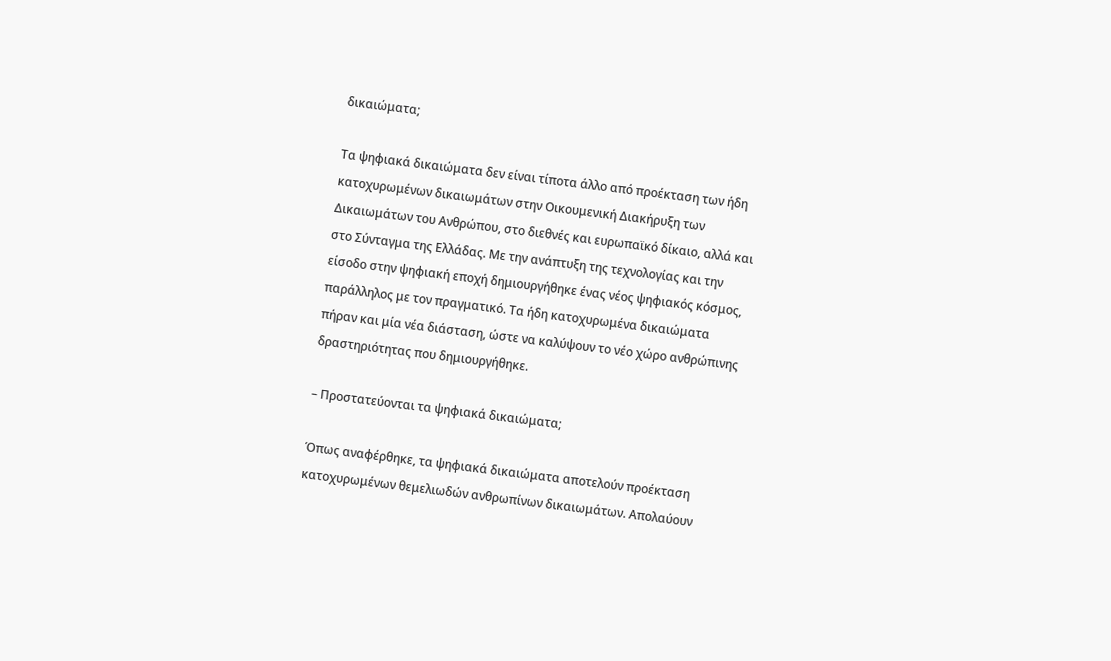δικαιώματα;

Τα ψηφιακά δικαιώματα δεν είναι τίποτα άλλο από προέκταση των ήδη κατοχυρωμένων δικαιωμάτων στην Οικουμενική Διακήρυξη των Δικαιωμάτων του Ανθρώπου, στο διεθνές και ευρωπαϊκό δίκαιο, αλλά και στο Σύνταγμα της Ελλάδας. Με την ανάπτυξη της τεχνολογίας και την είσοδο στην ψηφιακή εποχή δημιουργήθηκε ένας νέος ψηφιακός κόσμος, παράλληλος με τον πραγματικό. Τα ήδη κατοχυρωμένα δικαιώματα πήραν και μία νέα διάσταση, ώστε να καλύψουν το νέο χώρο ανθρώπινης δραστηριότητας που δημιουργήθηκε.

– Προστατεύονται τα ψηφιακά δικαιώματα;

Όπως αναφέρθηκε, τα ψηφιακά δικαιώματα αποτελούν προέκταση κατοχυρωμένων θεμελιωδών ανθρωπίνων δικαιωμάτων. Απολαύουν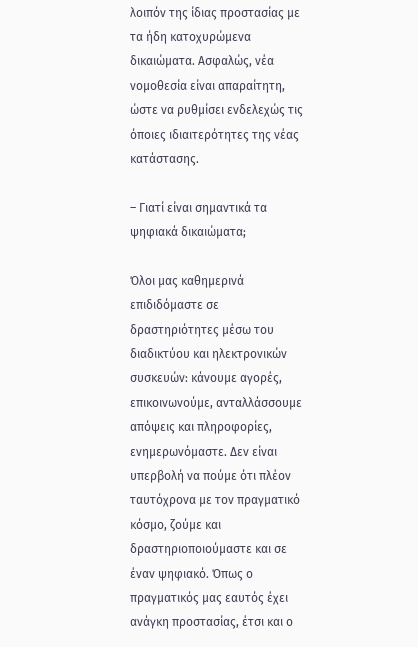λοιπόν της ίδιας προστασίας με τα ήδη κατοχυρώμενα δικαιώματα. Ασφαλώς, νέα νομοθεσία είναι απαραίτητη, ώστε να ρυθμίσει ενδελεχώς τις όποιες ιδιαιτερότητες της νέας κατάστασης.

– Γιατί είναι σημαντικά τα ψηφιακά δικαιώματα;

Όλοι μας καθημερινά επιδιδόμαστε σε δραστηριότητες μέσω του διαδικτύου και ηλεκτρονικών συσκευών: κάνουμε αγορές, επικοινωνούμε, ανταλλάσσουμε απόψεις και πληροφορίες, ενημερωνόμαστε. Δεν είναι υπερβολή να πούμε ότι πλέον ταυτόχρονα με τον πραγματικό κόσμο, ζούμε και δραστηριοποιούμαστε και σε έναν ψηφιακό. Όπως ο πραγματικός μας εαυτός έχει ανάγκη προστασίας, έτσι και ο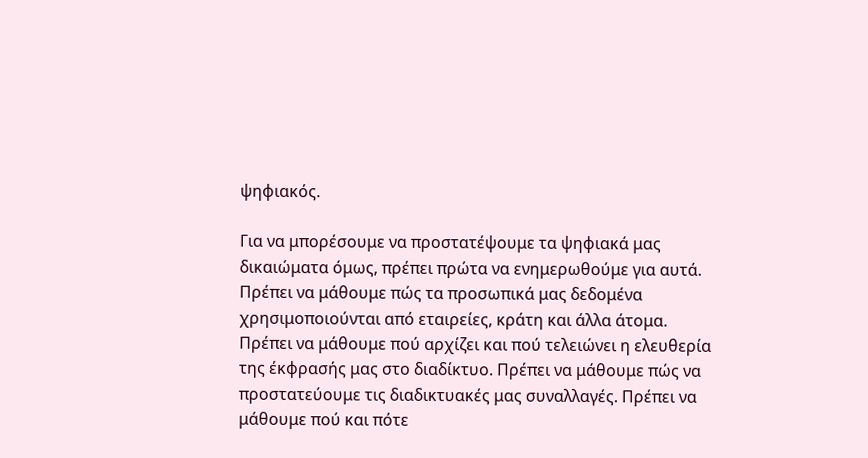ψηφιακός.

Για να μπορέσουμε να προστατέψουμε τα ψηφιακά μας δικαιώματα όμως, πρέπει πρώτα να ενημερωθούμε για αυτά. Πρέπει να μάθουμε πώς τα προσωπικά μας δεδομένα χρησιμοποιούνται από εταιρείες, κράτη και άλλα άτομα. Πρέπει να μάθουμε πού αρχίζει και πού τελειώνει η ελευθερία της έκφρασής μας στο διαδίκτυο. Πρέπει να μάθουμε πώς να προστατεύουμε τις διαδικτυακές μας συναλλαγές. Πρέπει να μάθουμε πού και πότε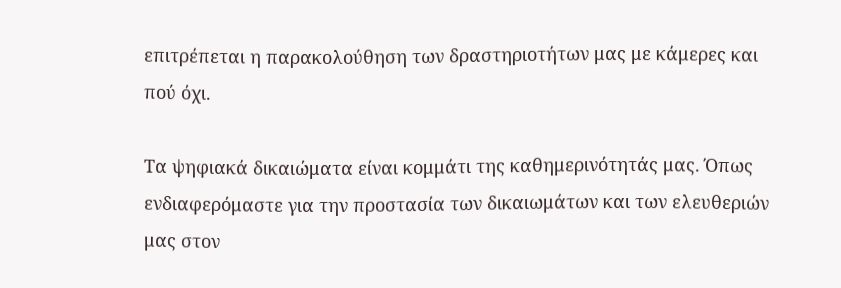επιτρέπεται η παρακολούθηση των δραστηριοτήτων μας με κάμερες και πού όχι.

Τα ψηφιακά δικαιώματα είναι κομμάτι της καθημερινότητάς μας. Όπως ενδιαφερόμαστε για την προστασία των δικαιωμάτων και των ελευθεριών μας στον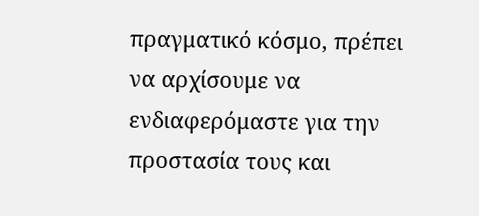πραγματικό κόσμο, πρέπει να αρχίσουμε να ενδιαφερόμαστε για την προστασία τους και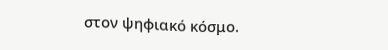στον ψηφιακό κόσμο.